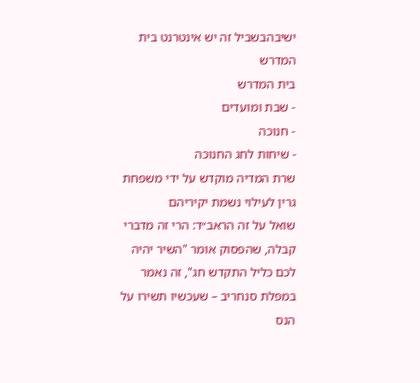ישיבהבשביל זה יש אינטרנט בית המדרש
בית המדרש
- שבת ומועדים
- חנוכה
- שיחות לחג החנוכה
שרת המדיה מוקדש על ידי משפחת גרין לעילוי נשמת יקיריהם
שואל על זה הראב״ד: הרי זה מדברי קבלה, שהפסוק אומר "השיר יהיה לכם כליל התקדש חג", זה נאמר במפלת סנחריב – שעכשיו תשירו על הנס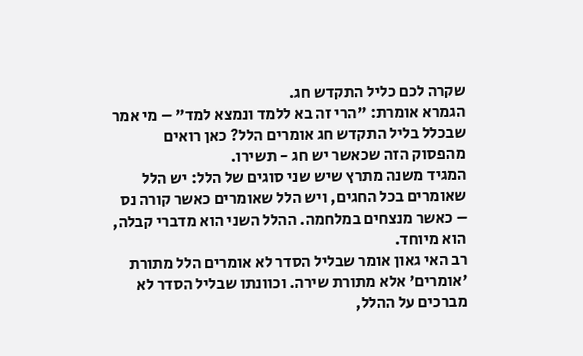שקרה לכם כליל התקדש חג.
הגמרא אומרת: "הרי זה בא ללמד ונמצא למד" – מי אמר שבכלל בליל התקדש חג אומרים הלל? כאן רואים מהפסוק הזה שכאשר יש חג - תשירו.
המגיד משנה מתרץ שיש שני סוגים של הלל: יש הלל שאומרים בכל החגים, ויש הלל שאומרים כאשר קורה נס – כאשר מנצחים במלחמה. ההלל השני הוא מדברי קבלה, הוא מיוחד.
רב האי גאון אומר שבליל הסדר לא אומרים הלל מתורת 'אומרים' אלא מתורת שירה. וכוונתו שבליל הסדר לא מברכים על ההלל,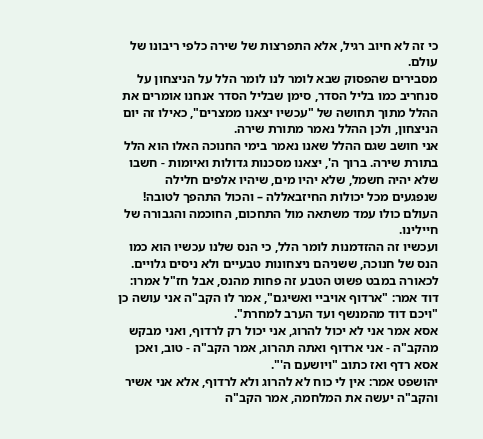כי זה לא חיוב רגיל, אלא התפרצות של שירה כלפי ריבונו של עולם.
מסבירים שהפסוק שבא לומר לנו לומר הלל על הניצחון על סנחריב כמו בליל הסדר, סימן שבליל הסדר אנחנו אומרים את ההלל מתוך תחושה של "עכשיו יצאנו ממצרים", כאילו זה יום הניצחון, ולכן ההלל נאמר מתורת שירה.
אני חושב שגם ההלל שאנו נאמר בימי החנוכה האלו הוא הלל בתורת שירה. ברוך ה', יצאנו מסכנות גדולות ואיומות - חשבו שלא יהיה חשמל, שלא יהיו מים, שיהיו אלפים חלילה שנפגעים מכל יכולות החיזבאללה – והכול התהפך לטובה! העולם כולו עמד משתאה מול התחכום, החוכמה והגבורה של חיילינו.
ועכשיו זה ההזדמנות לומר הלל, כי הנס שלנו עכשיו הוא כמו הנס של חנוכה, ששניהם ניצחונות טבעיים ולא ניסים גלויים.
לכאורה במבט פשוט הטבע זה פחות מהנס, אבל חז"ל אמרו:
דוד אמר: "ארדוף אויביי ואשיגם", אמר לו הקב"ה אני עושה כן "ויכם דוד מהמנשף ועד הערב למחרת".
אסא אמר אני לא יכול להרוג, אני יכול רק לרדוף, ואני מבקש מהקב"ה - אני ארדוף ואתה תהרוג, אמר הקב"ה - טוב, ואכן אסא רדף ואז כתוב "ויושעם ה'".
יהושפט אמר: אין לי כוח לא להרוג ולא לרדוף, אלא אני אשיר והקב"ה יעשה את המלחמה, אמר הקב"ה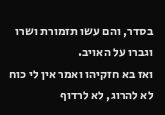בסדר, והם עשו תזמורת ושרו וגברו על האויב.
ואז בא חזקיהו ואמר אין לי כוח לא להרוג, לא לרדוף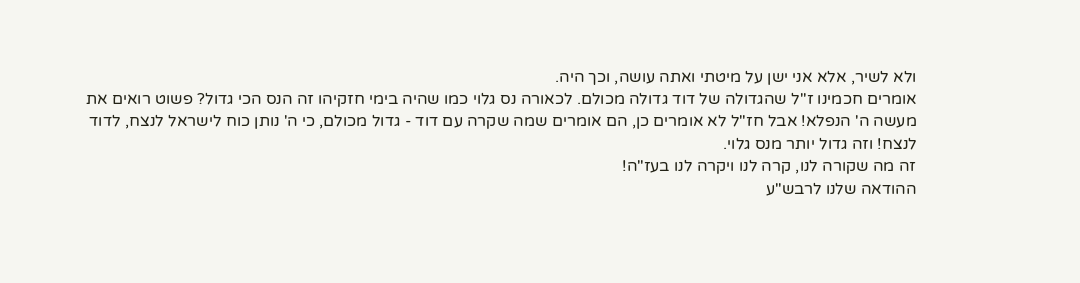ולא לשיר, אלא אני ישן על מיטתי ואתה עושה, וכך היה.
אומרים חכמינו ז''ל שהגדולה של דוד גדולה מכולם. לכאורה נס גלוי כמו שהיה בימי חזקיהו זה הנס הכי גדול? פשוט רואים את מעשה ה' הנפלא! אבל חז"ל לא אומרים כן, הם אומרים שמה שקרה עם דוד - גדול מכולם, כי ה' נותן כוח לישראל לנצח, לדוד לנצח! וזה גדול יותר מנס גלוי.
זה מה שקורה לנו, קרה לנו ויקרה לנו בעז"ה!
ההודאה שלנו לרבש"ע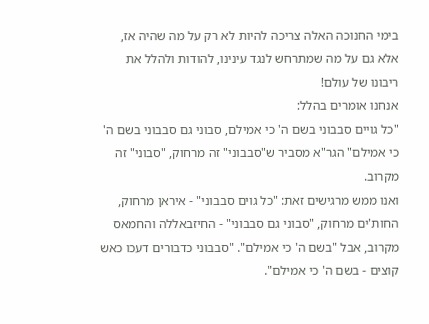בימי החנוכה האלה צריכה להיות לא רק על מה שהיה אז, אלא גם על מה שמתרחש לנגד עינינו, להודות ולהלל את ריבונו של עולם!
אנחנו אומרים בהלל:
"כל גויים סבבוני בשם ה' כי אמילם, סבוני גם סבבוני בשם ה' כי אמילם" הגר"א מסביר ש"סבבוני" זה מרחוק, "סבוני" זה מקרוב.
ואנו ממש מרגישים זאת: "כל גוים סבבוני" - איראן מרחוק, החות'ים מרחוק, "סבוני גם סבבוני" - החיזבאללה והחמאס מקרוב, אבל "בשם ה' כי אמילם". "סבבוני כדבורים דעכו כאש קוצים - בשם ה' כי אמילם".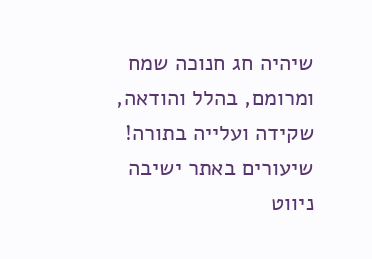שיהיה חג חנוכה שמח ומרומם, בהלל והודאה, שקידה ועלייה בתורה!
שיעורים באתר ישיבה
ניווט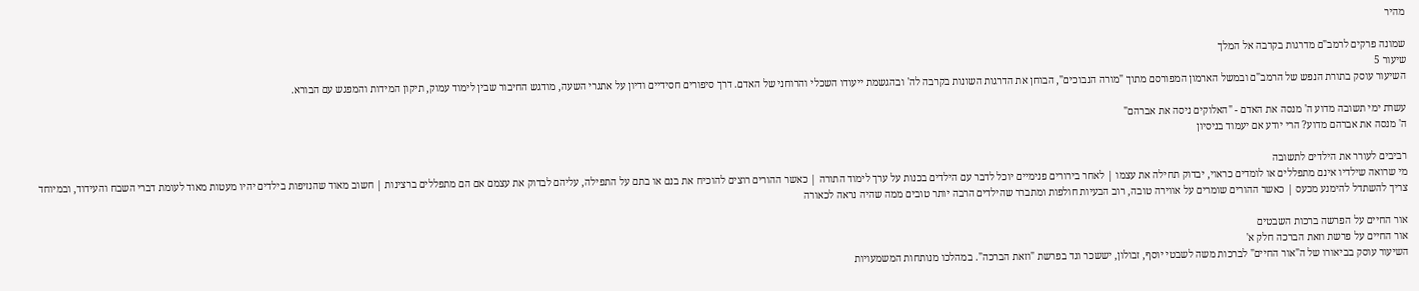מהיר

שמונה פרקים לרמב"ם מדרגות בקרבה אל המלך
שיעור 5
השיעור עוסק בתורת הנפש של הרמב"ם ובמשל הארמון המפורסם מתוך "מורה הנבוכים", הבוחן את הדרגות השונות בקרבה לה' ובהגשמת ייעודו השכלי והרוחני של האדם. דרך סיפורים חסידיים ודיון על אתגרי השעה, מודגש החיבור שבין לימוד עמוק, תיקון המידות והמפגש עם הבורא.

עשרת ימי תשובה מדוע ה' מנסה את האדם - "האלוקים ניסה את אברהם"
ה' מנסה את אברהם מדוע? הרי יודע אם יעמוד בניסיון

רביבים לעורר את הילדים לתשובה
מי שרואה שילדיו אינם מתפללים או לומדים כראוי, יבדוק תחילה את עצמו | לאחר בירורים פנימיים יוכל לדבר עם הילדים בכנות על ערך לימוד התורה | כאשר ההורים רוצים להוכיח את בנם או בתם על התפילה, עליהם לבדוק את עצמם אם הם מתפללים ברצינות | חשוב מאוד שהנזיפות בילדים יהיו מעטות מאוד לעומת דברי השבח והעידוד, ובמיוחד צריך להשתדל להימנע מכעס | כאשר ההורים שומרים על אווירה טובה, רוב הבעיות חולפות ומתברר שהילדים הרבה יותר טובים ממה שהיה נראה לכאורה

אור החיים על הפרשה ברכות השבטים
אור החיים על פרשת וזאת הברכה חלק א'
השיעור עוסק בביאורו של ה"אור החיים" לברכות משה לשבטי יוסף, זבולון, יששכר וגד בפרשת "וזאת הברכה". במהלכו מנותחות המשמעויות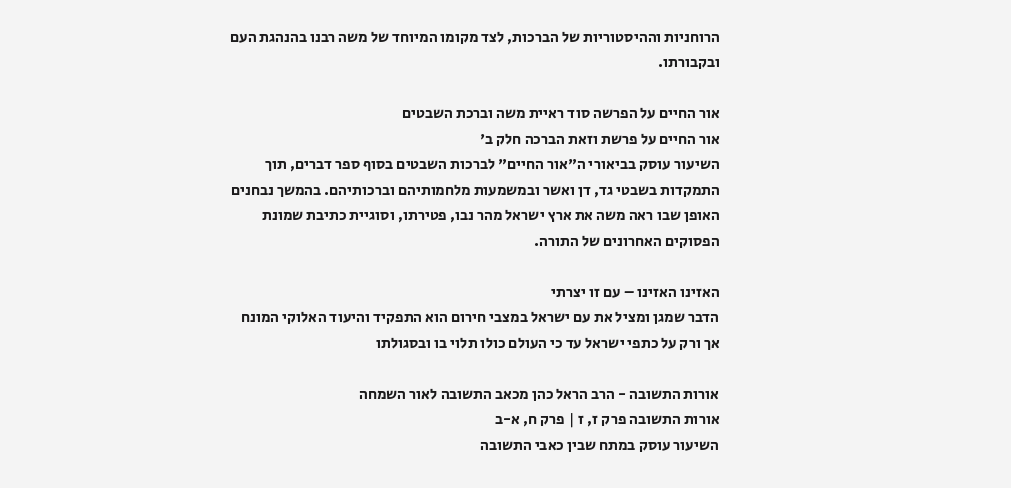הרוחניות וההיסטוריות של הברכות, לצד מקומו המיוחד של משה רבנו בהנהגת העם ובקבורתו.

אור החיים על הפרשה סוד ראיית משה וברכת השבטים
אור החיים על פרשת וזאת הברכה חלק ב'
השיעור עוסק בביאורי ה"אור החיים" לברכות השבטים בסוף ספר דברים, תוך התמקדות בשבטי גד, דן ואשר ובמשמעות מלחמותיהם וברכותיהם. בהמשך נבחנים האופן שבו ראה משה את ארץ ישראל מהר נבו, פטירתו, וסוגיית כתיבת שמונת הפסוקים האחרונים של התורה.

האזינו האזינו – עם זו יצרתי
הדבר שמגן ומציל את עם ישראל במצבי חירום הוא התפקיד והיעוד האלוקי המונח אך ורק על כתפי ישראל עד כי העולם כולו תלוי בו ובסגולתו

אורות התשובה - הרב הראל כהן מכאב התשובה לאור השמחה
אורות התשובה פרק ז, ז | פרק ח, א-ב
השיעור עוסק במתח שבין כאבי התשובה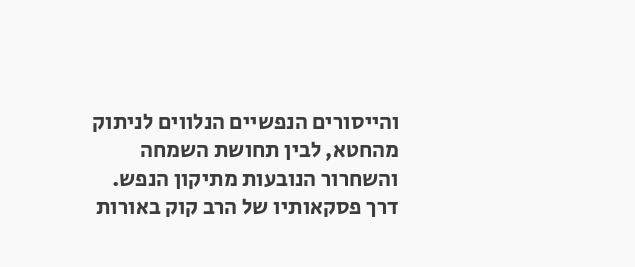והייסורים הנפשיים הנלווים לניתוק מהחטא, לבין תחושת השמחה והשחרור הנובעות מתיקון הנפש. דרך פסקאותיו של הרב קוק באורות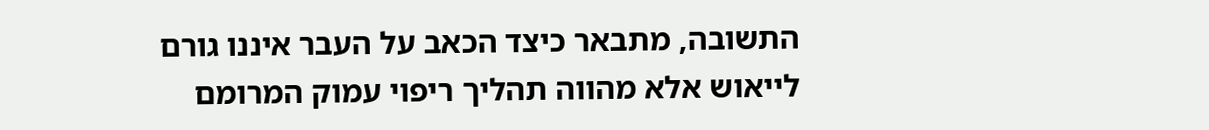התשובה, מתבאר כיצד הכאב על העבר איננו גורם לייאוש אלא מהווה תהליך ריפוי עמוק המרומם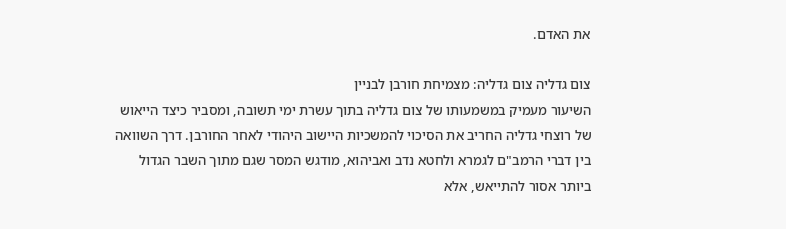את האדם.

צום גדליה צום גדליה: מצמיחת חורבן לבניין
השיעור מעמיק במשמעותו של צום גדליה בתוך עשרת ימי תשובה, ומסביר כיצד הייאוש של רוצחי גדליה החריב את הסיכוי להמשכיות היישוב היהודי לאחר החורבן. דרך השוואה בין דברי הרמב"ם לגמרא ולחטא נדב ואביהוא, מודגש המסר שגם מתוך השבר הגדול ביותר אסור להתייאש, אלא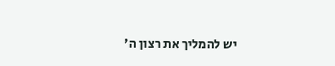יש להמליך את רצון ה'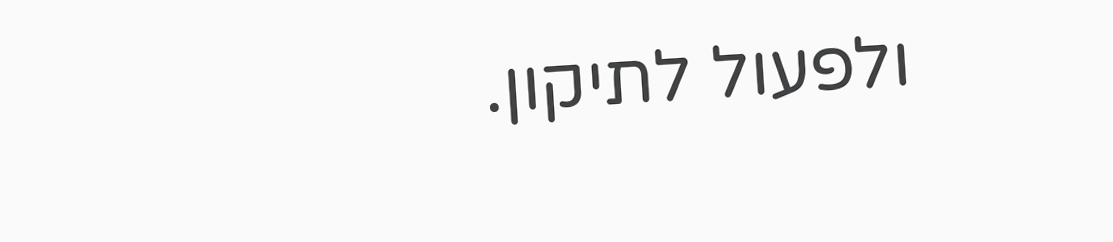ולפעול לתיקון.